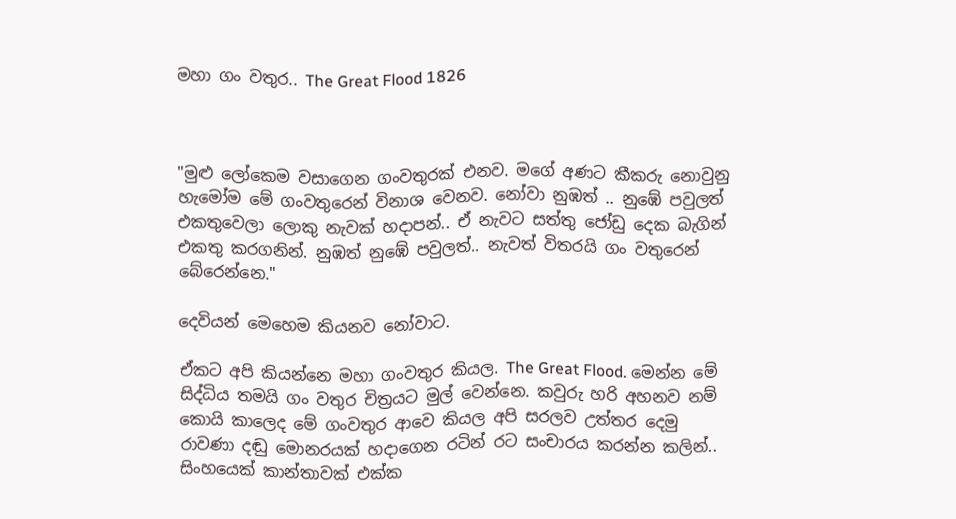මහා ගං වතුර.. The Great Flood 1826



"මුළු ලෝකෙම වසාගෙන ගංවතුරක් එනව. මගේ අණට කීකරු නොවුනු හැමෝම මේ ගංවතුරෙන් විනාශ වෙනව. නෝවා නුඹත් .. නුඹේ පවුලත් එකතුවෙලා ලොකු නැවක් හදාපන්.. ඒ නැවට සත්තු ජෝඩු දෙක බැගින් එකතු කරගනින්. නුඹත් නුඹේ පවුලත්.. නැවත් විතරයි ගං වතුරෙන් බේරෙන්නෙ."

දෙවියන් මෙහෙම කියනව නෝවාට.

ඒකට අපි කියන්නෙ මහා ගංවතුර කියල. The Great Flood. මෙන්න මේ සිද්ධිය තමයි ගං වතුර චිත්‍රයට මුල් වෙන්නෙ. කවුරු හරි අහනව නම් කොයි කාලෙද මේ ගංවතුර ආවෙ කියල අපි සරලව උත්තර දෙමු රාවණා දඬු මොනරයක් හදාගෙන රටින් රට සංචාරය කරන්න කලින්.. සිංහයෙක් කාන්තාවක් එක්ක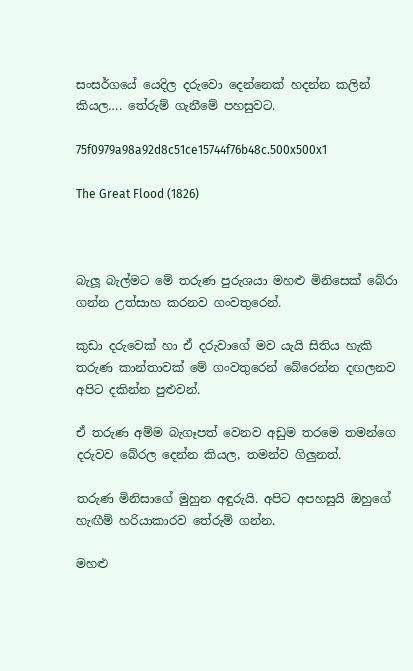සංසර්ගයේ යෙදිල දරුවො දෙන්නෙක් හදන්න කලින් කියල…. තේරුම් ගැනීමේ පහසුවට.

75f0979a98a92d8c51ce15744f76b48c.500x500x1

The Great Flood (1826)



බැලූ බැල්මට මේ තරුණ පුරුශයා මහළු මිනිසෙක් බේරා ගන්න උත්සාහ කරනව ගංවතුරෙන්.

කුඩා දරුවෙක් හා ඒ දරුවාගේ මව යැයි සිතිය හැකි තරුණ කාන්තාවක් මේ ගංවතුරෙන් බේරෙන්න දඟලනව අපිට දකින්න පුළුවන්.

ඒ තරුණ අම්ම බැගෑපත් වෙනව අඩුම තරමෙ තමන්ගෙ දරුවව බේරල දෙන්න කියල, තමන්ව ගිලුනත්.

තරුණ මිනිසාගේ මුහුන අඳුරුයි. අපිට අපහසුයි ඔහුගේ හැඟීම් හරියාකාරව තේරුම් ගන්න.

මහළු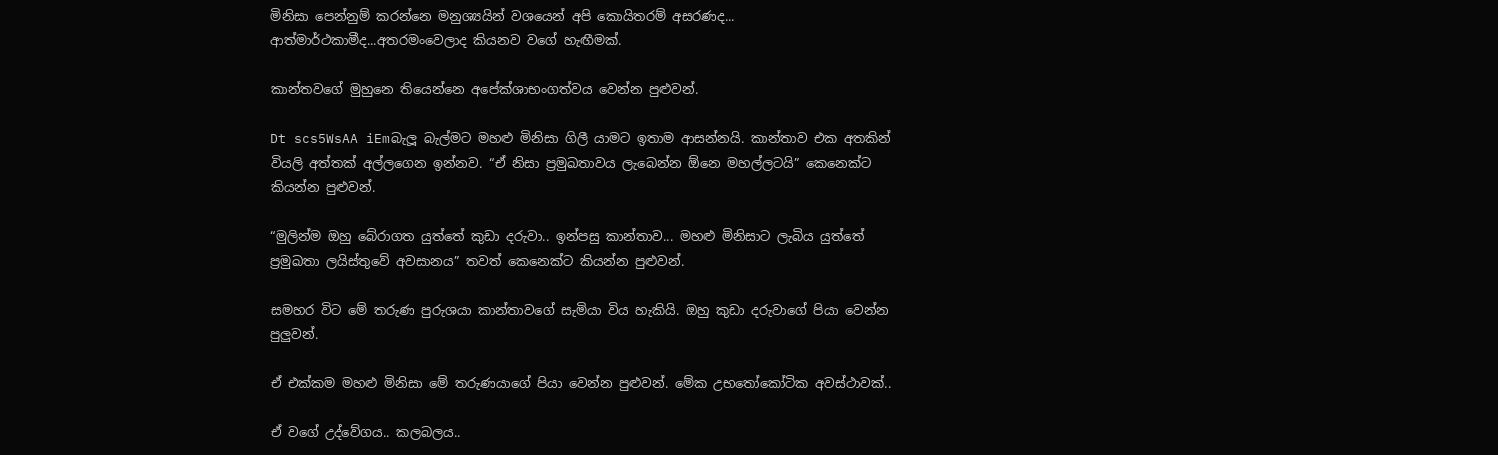මිනිසා පෙන්නුම් කරන්නෙ මනුශ්‍යයින් වශයෙන් අපි කොයිතරම් අසරණද... ආත්මාර්ථකාමීද...අතරමංවෙලාද කියනව වගේ හැඟීමක්.

කාන්තවගේ මුහුනෙ තියෙන්නෙ අපේක්ශාභංගත්වය වෙන්න පුළුවන්.

Dt scs5WsAA iEmබැලූ බැල්මට මහළු මිනිසා ගිලී යාමට ඉතාම ආසන්නයි. කාන්තාව එක අතකින් වියලි අත්තක් අල්ලගෙන ඉන්නව. “ඒ නිසා ප්‍රමුඛතාවය ලැබෙන්න ඕනෙ මහල්ලටයි” කෙනෙක්ට කියන්න පුළුවන්.

“මුලින්ම ඔහු බේරාගත යුත්තේ කුඩා දරුවා.. ඉන්පසු කාන්තාව... මහළු මිනිසාට ලැබිය යුත්තේ ප්‍රමුඛතා ලයිස්තුවේ අවසානය” තවත් කෙනෙක්ට කියන්න පුළුවන්.

සමහර විට මේ තරුණ පුරුශයා කාන්තාවගේ සැමියා විය හැකියි. ඔහු කුඩා දරුවාගේ පියා වෙන්න පුලුවන්.

ඒ එක්කම මහළු මිනිසා මේ තරුණයාගේ පියා වෙන්න පුළුවන්. මේක උභතෝකෝටික අවස්ථාවක්..

ඒ වගේ උද්වේගය.. කලබලය..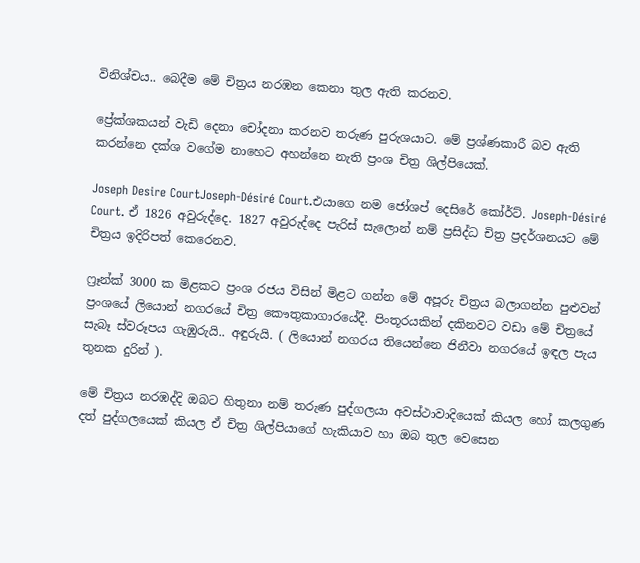විනිශ්චය.. බෙදීම මේ චිත්‍රය නරඹන කෙනා තුල ඇති කරනව.

ප්‍රේක්ශකයන් වැඩි දෙනා චෝදනා කරනව තරුණ පුරුශයාට. මේ ප්‍රශ්ණකාරී බව ඇති කරන්නෙ දක්ශ වගේම නාහෙට අහන්නෙ නැති ප්‍රංශ චිත්‍ර ශිල්පියෙක්.

Joseph Desire CourtJoseph-Désiré Court.එයාගෙ නම ජෝශප් දෙසිරේ කෝර්ට්. Joseph-Désiré Court. ඒ 1826 අවුරුද්දෙ. 1827 අවුරුද්දෙ පැරිස් සැලොන් නම් ප්‍රසිද්ධ චිත්‍ර ප්‍රදර්ශනයට මේ චිත්‍රය ඉදිරිපත් කෙරෙනව.

ෆ්‍රෑන්ක් 3000 ක මිළකට ප්‍රංශ රජය විසින් මිළට ගන්න මේ අපූරු චිත්‍රය බලාගන්න පුළුවන් ප්‍රංශයේ ලියොන් නගරයේ චිත්‍ර කෞතුකාගාරයේදී. පිංතූරයකින් දකිනවට වඩා මේ චිත්‍රයේ සැබෑ ස්වරූපය ගැඹුරුයි.. අඳුරුයි. ( ලියොන් නගරය තියෙන්නෙ ජිනීවා නගරයේ ඉඳල පැය තුනක දුරින් ).

මේ චිත්‍රය නරඹද්දි ඔබට හිතුනා නම් තරුණ පුද්ගලයා අවස්ථාවාදියෙක් කියල හෝ කලගුණ දත් පුද්ගලයෙක් කියල ඒ චිත්‍ර ශිල්පියාගේ හැකියාව හා ඔබ තුල වෙසෙන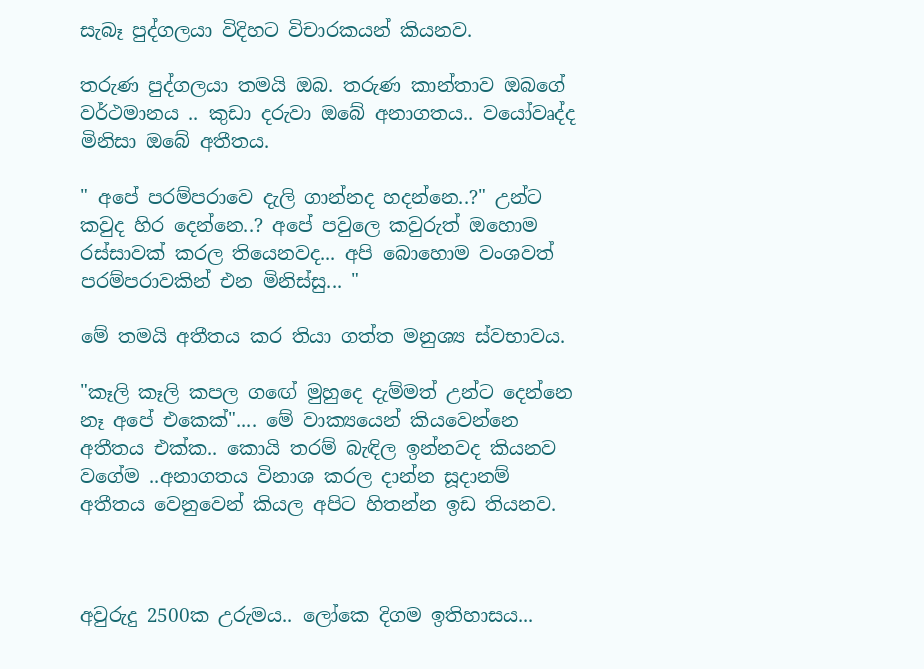සැබෑ පුද්ගලයා විදිහට විචාරකයන් කියනව.

තරුණ පුද්ගලයා තමයි ඔබ. තරුණ කාන්තාව ඔබගේ වර්ථමානය .. කුඩා දරුවා ඔබේ අනාගතය.. වයෝවෘද්ද මිනිසා ඔබේ අතීතය.

" අපේ පරම්පරාවෙ දැලි ගාන්නද හදන්නෙ..?" උන්ට කවුද හිර දෙන්නෙ..? අපේ පවුලෙ කවුරුත් ඔහොම රස්සාවක් කරල තියෙනවද... අපි බොහොම වංශවත් පරම්පරාවකින් එන මිනිස්සු... "

මේ තමයි අතීතය කර තියා ගත්ත මනුශ්‍ය ස්වභාවය.

"කෑලි කෑලි කපල ගඟේ මුහුදෙ දැම්මත් උන්ට දෙන්නෙ නෑ අපේ එකෙක්".... මේ වාක්‍යයෙන් කියවෙන්නෙ අතීතය එක්ක.. කොයි තරම් බැඳිල ඉන්නවද කියනව වගේම ..අනාගතය විනාශ කරල දාන්න සූදානම් අතීතය වෙනුවෙන් කියල අපිට හිතන්න ඉඩ තියනව.



අවුරුදු 2500ක උරුමය.. ලෝකෙ දිගම ඉතිහාසය...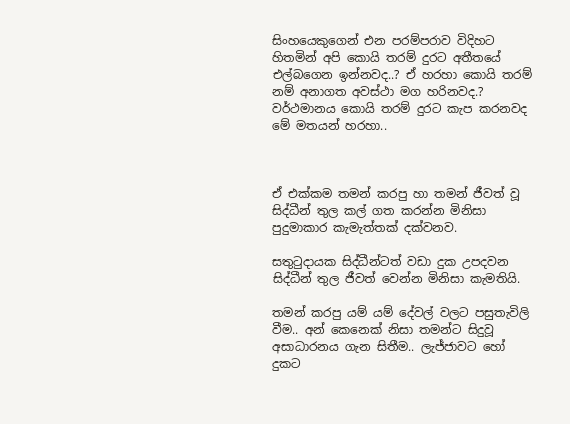සිංහයෙකුගෙන් එන පරම්පරාව විදිහට හිතමින් අපි කොයි තරම් දුරට අතීතයේ එල්බගෙන ඉන්නවද..? ඒ හරහා කොයි තරම් නම් අනාගත අවස්ථා මග හරිනවද.? වර්ථමානය කොයි තරම් දුරට කැප කරනවද මේ මතයන් හරහා..



ඒ එක්කම තමන් කරපු හා තමන් ජීවත් වූ සිද්ධීන් තුල කල් ගත කරන්න මිනිසා පුදුමාකාර කැමැත්තක් දක්වනව.

සතුටුදායක සිද්ධීන්ටත් වඩා දුක උපදවන සිද්ධීන් තුල ජීවත් වෙන්න මිනිසා කැමතියි.

තමන් කරපු යම් යම් දේවල් වලට පසුතැවිලි වීම.. අන් කෙනෙක් නිසා තමන්ට සිදුවූ අසාධාරනය ගැන සිතීම.. ලැජ්ජාවට හෝ දුකට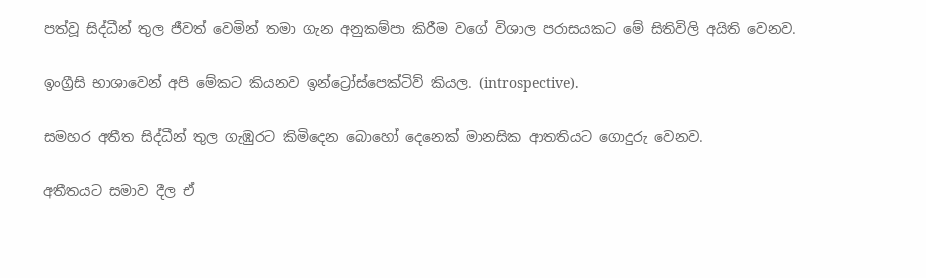පත්වූ සිද්ධීන් තුල ජීවත් වෙමින් තමා ගැන අනුකම්පා කිරීම වගේ විශාල පරාසයකට මේ සිතිවිලි අයිති වෙනව.

ඉංග්‍රීසි භාශාවෙන් අපි මේකට කියනව ඉන්ට්‍රෝස්පෙක්ටිව් කියල. (introspective).

සමහර අතීත සිද්ධීන් තුල ගැඹුරට කිමිදෙන බොහෝ දෙනෙක් මානසික ආතතියට ගොදුරු වෙනව.

අතීතයට සමාව දීල ඒ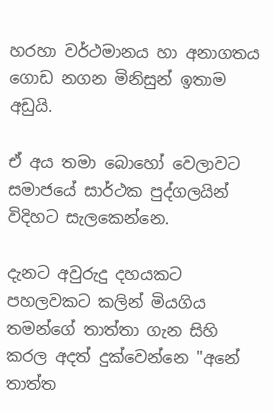හරහා වර්ථමානය හා අනාගතය ගොඩ නගන මිනිසුන් ඉතාම අඩුයි.

ඒ අය තමා බොහෝ වෙලාවට සමාජයේ සාර්ථක පුද්ගලයින් විදිහට සැලකෙන්නෙ.

දැනට අවුරුදු දහයකට පහලවකට කලින් මියගිය තමන්ගේ තාත්තා ගැන සිහි කරල අදත් දුක්වෙන්නෙ "අනේ තාත්ත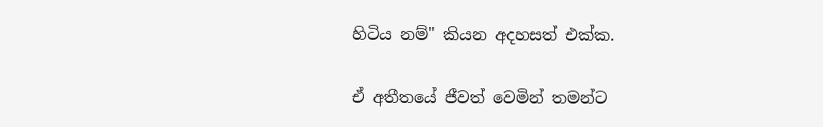හිටිය නම්" කියන අදහසත් එක්ක.

ඒ අතීතයේ ජීවත් වෙමින් තමන්ට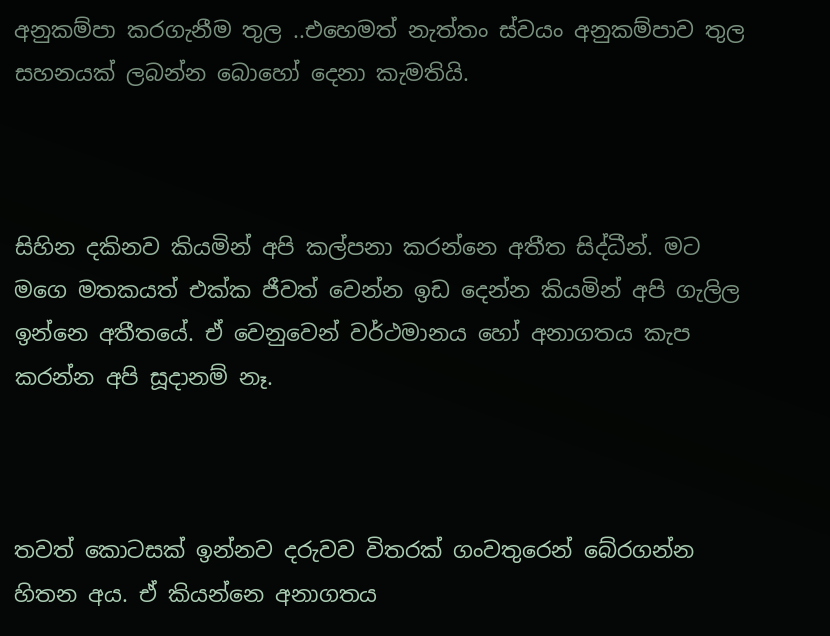අනුකම්පා කරගැනීම තුල ..එහෙමත් නැත්තං ස්වයං අනුකම්පාව තුල සහනයක් ලබන්න බොහෝ දෙනා කැමතියි.



සිහින දකිනව කියමින් අපි කල්පනා කරන්නෙ අතීත සිද්ධීන්. මට මගෙ මතකයත් එක්ක ජීවත් වෙන්න ඉඩ දෙන්න කියමින් අපි ගැලිල ඉන්නෙ අතීතයේ. ඒ වෙනුවෙන් වර්ථමානය හෝ අනාගතය කැප කරන්න අපි සූදානම් නෑ.



තවත් කොටසක් ඉන්නව දරුවව විතරක් ගංවතුරෙන් බේරගන්න හිතන අය. ඒ කියන්නෙ අනාගතය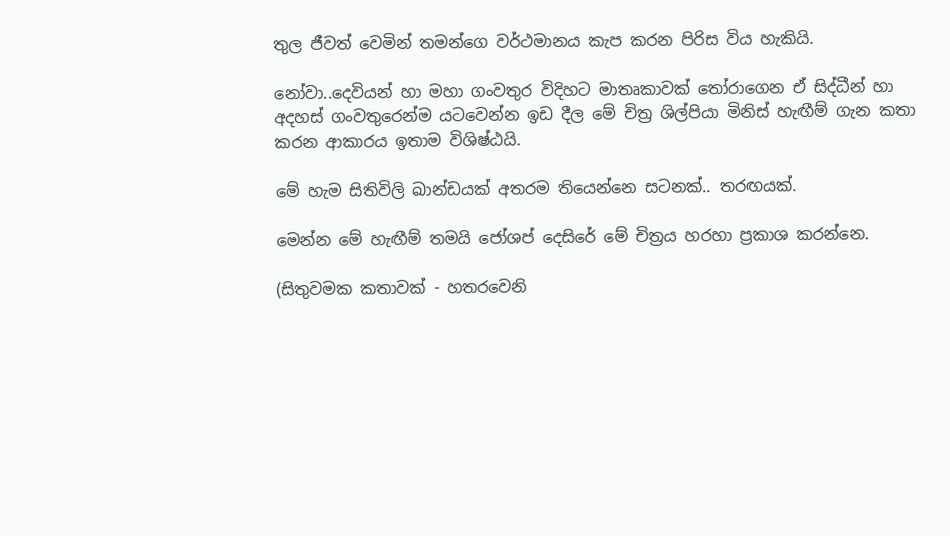තුල ජීවත් වෙමින් තමන්ගෙ වර්ථමානය කැප කරන පිරිස විය හැකියි.

නෝවා..දෙවියන් හා මහා ගංවතුර විදිහට මාතෘකාවක් තෝරාගෙන ඒ සිද්ධීන් හා අදහස් ගංවතුරෙන්ම යටවෙන්න ඉඩ දීල මේ චිත්‍ර ශිල්පියා මිනිස් හැඟීම් ගැන කතා කරන ආකාරය ඉතාම විශිෂ්ඨයි.

මේ හැම සිතිවිලි ඛාන්ඩයක් අතරම තියෙන්නෙ සටනක්.. තරඟයක්.

මෙන්න මේ හැඟීම් තමයි ජෝශප් දෙසිරේ මේ චිත්‍රය හරහා ප්‍රකාශ කරන්නෙ.

(සිතුවමක කතාවක් - හතරවෙනි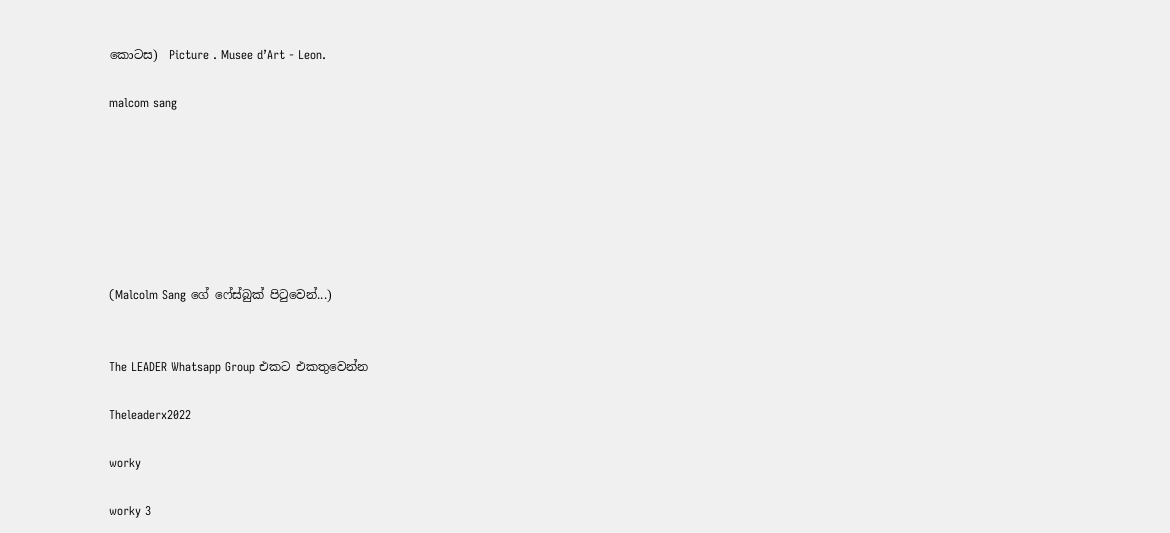කොටස)  Picture . Musee d’Art - Leon.

malcom sang







(Malcolm Sang ගේ ෆේස්බුක් පිටුවෙන්...)


The LEADER Whatsapp Group එකට එකතුවෙන්න

Theleaderx2022

worky

worky 3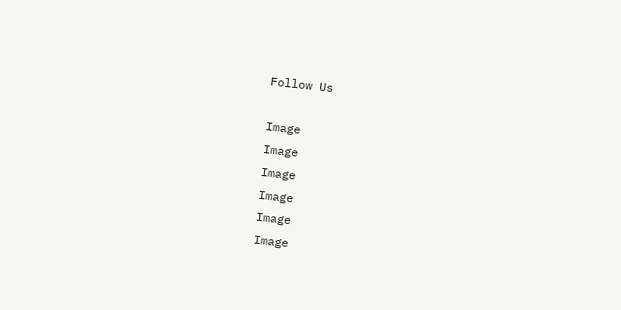Follow Us

Image
Image
Image
Image
Image
Image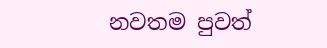නවතම පුවත්